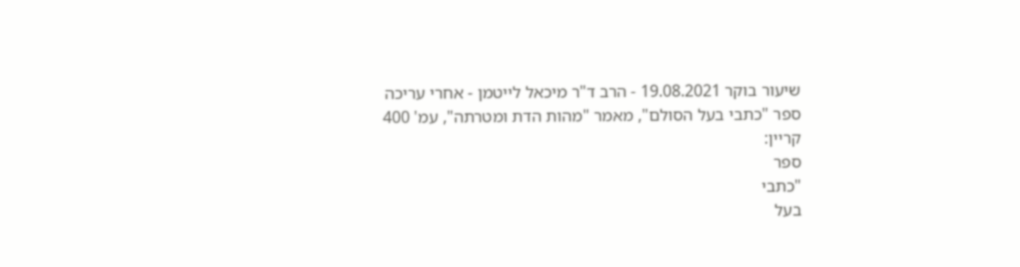שיעור בוקר 19.08.2021 - הרב ד"ר מיכאל לייטמן - אחרי עריכה
ספר "כתבי בעל הסולם", מאמר "מהות הדת ומטרתה", עמ' 400
קריין:
ספר
"כתבי
בעל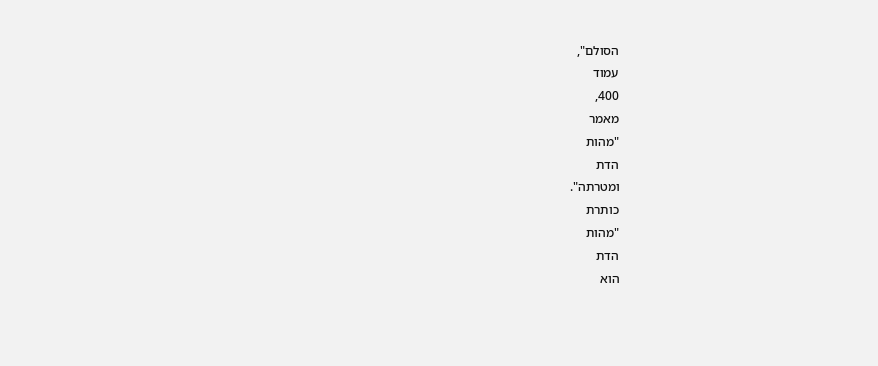הסולם",
עמוד
400,
מאמר
"מהות
הדת
ומטרתה".
כותרת
"מהות
הדת
הוא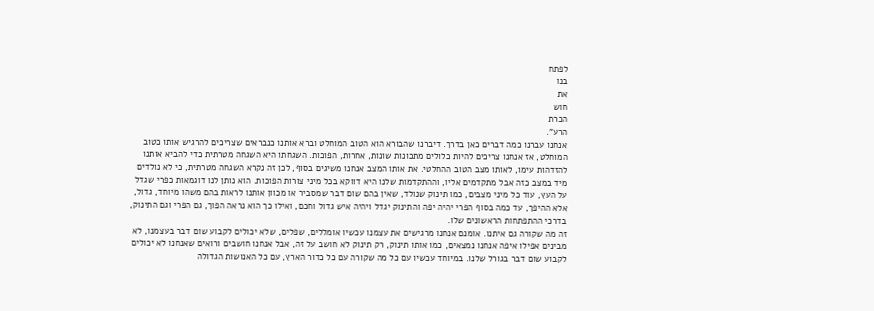לפתח
בנו
את
חוש
הכרת
הרע".
אנחנו עברנו כמה דברים כאן בדרך. דיברנו שהבורא הוא הטוב המוחלט וברא אותנו כנבראים שצריכים להרגיש אותו כטוב המוחלט, אז אנחנו צריכים להיות כלולים מתכונות שונות, אחרות, הפוכות. השגחתו היא השגחה מטרתית כדי להביא אותנו להזדהות עימו, לאותו מצב הטוב ההחלטי. את אותו המצב אנחנו משיגים בסוף, לכן זה נקרא השגחה מטרתית, כי לא נולדים מיד במצב כזה אבל מתקדמים אליו, וההתקדמות שלנו היא דווקא בכל מיני צורות הפוכות. הוא נותן לנו דוגמאות כפרי שגדל על העץ, עוד כל מיני מצבים, כמו תינוק שנולד, שאין בהם שום דבר שמסביר או מכוון אותנו לראות בהם משהו מיוחד, גדול, אלא ההיפך, עד כמה בסוף הפרי יהיה יפה והתינוק יגדל ויהיה איש גדול וחכם, ואילו כך הוא נראה הפוך, גם הפרי וגם התינוק, בדרכי ההתפתחות הראשונים שלו.
זה מה שקורה גם איתנו. אומנם אנחנו מרגישים את עצמנו עכשיו אומללים, שפלים, שלא יכולים לקבוע שום דבר בעצמנו, לא מבינים אפילו איפה אנחנו נמצאים, כמו אותו תינוק, רק תינוק לא חושב על זה, אבל אנחנו חושבים ורואים שאנחנו לא יכולים לקבוע שום דבר בגורל שלנו. במיוחד עכשיו עם כל מה שקורה עם כל כדור הארץ, עם כל האנושות הגדולה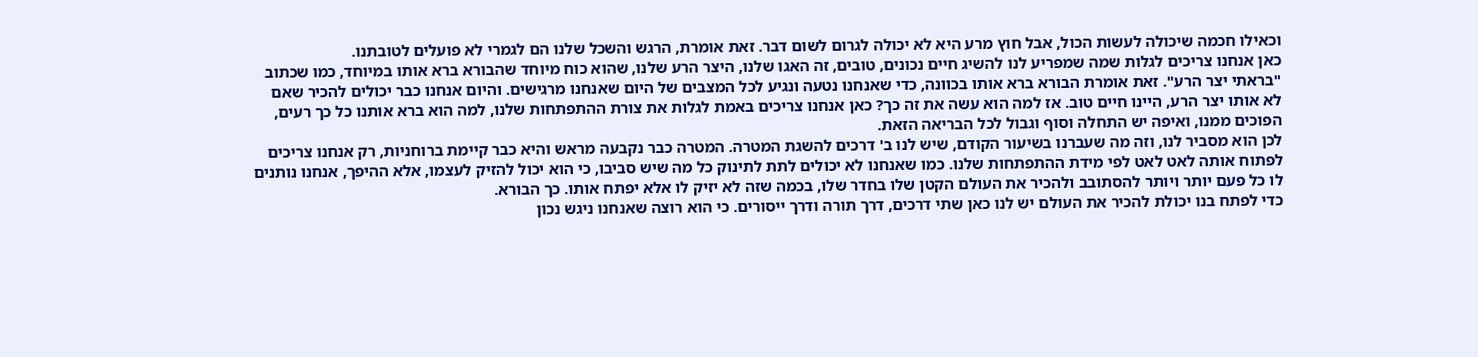וכאילו חכמה שיכולה לעשות הכול, אבל חוץ מרע היא לא יכולה לגרום לשום דבר. זאת אומרת, הרגש והשכל שלנו הם לגמרי לא פועלים לטובתנו.
כאן אנחנו צריכים לגלות שמה שמפריע לנו להשיג חיים נכונים, טובים, זה האגו שלנו, היצר הרע שלנו, שהוא כוח מיוחד שהבורא ברא אותו במיוחד, כמו שכתוב "בראתי יצר הרע". זאת אומרת הבורא ברא אותו בכוונה, כדי שאנחנו נטעה ונגיע לכל המצבים של היום שאנחנו מרגישים. והיום אנחנו כבר יכולים להכיר שאם לא אותו יצר הרע, היינו חיים טוב. אז למה הוא עשה את זה כך? כאן אנחנו צריכים באמת לגלות את צורת ההתפתחות שלנו, למה הוא ברא אותנו כל כך רעים, הפוכים ממנו, ואיפה יש התחלה וסוף וגבול לכל הבריאה הזאת.
לכן הוא מסביר לנו, וזה מה שעברנו בשיעור הקודם, שיש לנו ב' דרכים להשגת המטרה. המטרה כבר נקבעה מראש והיא כבר קיימת ברוחניות, רק אנחנו צריכים לפתוח אותה לאט לאט לפי מידת ההתפתחות שלנו. כמו שאנחנו לא יכולים לתת לתינוק כל מה שיש סביבו, כי הוא יכול להזיק לעצמו, אלא ההיפך, אנחנו נותנים לו כל פעם יותר ויותר להסתובב ולהכיר את העולם הקטן שלו בחדר שלו, בכמה שזה לא יזיק לו אלא יפתח אותו. כך הבורא.
כדי לפתח בנו יכולת להכיר את העולם יש לנו כאן שתי דרכים, דרך תורה ודרך ייסורים. כי הוא רוצה שאנחנו ניגש נכון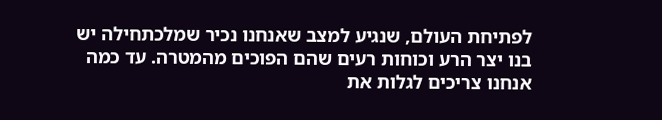לפתיחת העולם, שנגיע למצב שאנחנו נכיר שמלכתחילה יש בנו יצר הרע וכוחות רעים שהם הפוכים מהמטרה. עד כמה אנחנו צריכים לגלות את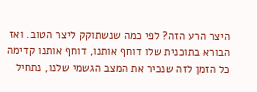היצר הרע הזה? לפי כמה שנשתוקק ליצר הטוב. ואז הבורא בתוכנית שלו דוחף אותנו, דוחף אותנו קדימה כל הזמן לזה שנכיר את המצב הגשמי שלנו, נתחיל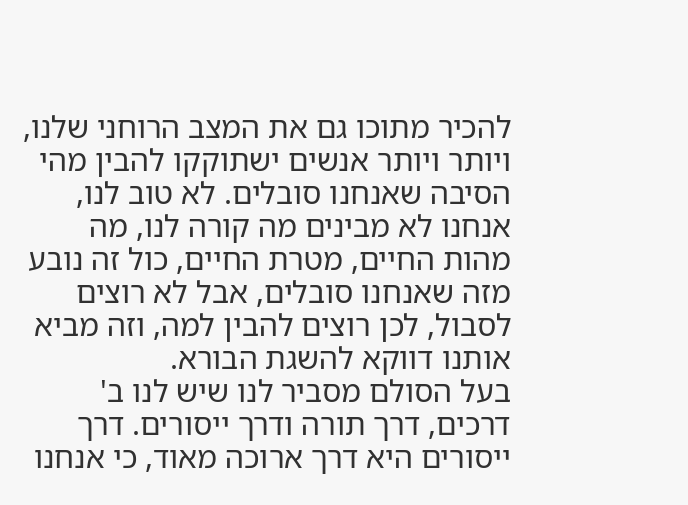להכיר מתוכו גם את המצב הרוחני שלנו, ויותר ויותר אנשים ישתוקקו להבין מהי הסיבה שאנחנו סובלים. לא טוב לנו, אנחנו לא מבינים מה קורה לנו, מה מהות החיים, מטרת החיים, כול זה נובע מזה שאנחנו סובלים, אבל לא רוצים לסבול, לכן רוצים להבין למה, וזה מביא אותנו דווקא להשגת הבורא.
בעל הסולם מסביר לנו שיש לנו ב' דרכים, דרך תורה ודרך ייסורים. דרך ייסורים היא דרך ארוכה מאוד, כי אנחנו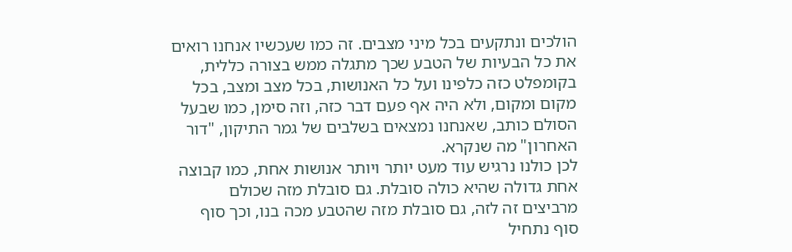הולכים ונתקעים בכל מיני מצבים. זה כמו שעכשיו אנחנו רואים את כל הבעיות של הטבע שכך מתגלה ממש בצורה כללית, בקומפלט כזה כלפינו ועל כל האנושות, בכל מצב ומצב, בכל מקום ומקום, ולא היה אף פעם דבר כזה, וזה סימן, כמו שבעל הסולם כותב, שאנחנו נמצאים בשלבים של גמר התיקון, "דור האחרון" מה שנקרא.
לכן כולנו נרגיש עוד מעט יותר ויותר אנושות אחת, כמו קבוצה אחת גדולה שהיא כולה סובלת. גם סובלת מזה שכולם מרביצים זה לזה, גם סובלת מזה שהטבע מכה בנו, וכך סוף סוף נתחיל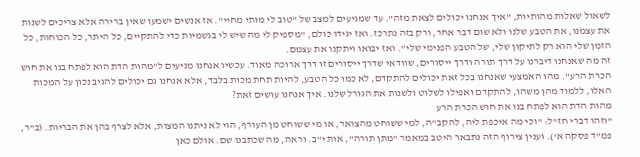לשאול שאלות מהותיות, "איך אנחנו יכולים לצאת מזה". עד שמגיעים למצב של "טוב לי מותי מחיי". אז אנשים ישמעו שאין ברירה אלא צריכים לשנות את עצמנו, את הטבע שלנו ולא שום דבר אחר, ורק בזה נתרכז. ואז יגידו כולם, "מספיק לי מה שיש לי בגשמיות כדי להתקיים, כל היתר, כל הכוחות, כל הזמן שלי הוא רק לתיקון שלי, של הטבע הפנימי שלי". ואז יבואו ויתקנו את עצמם.
זה מה שאנחנו דיברנו על דרך תורה ודרך ייסורים, שוודאי שדרך ייסורים זו דרך ארוכה מאוד. עכשיו אנחנו מגיעים ל"מהות הדת הוא לפתח בנו את חוש הכרת הרע". מהו האמצעי שאנחנו בכל זאת יכולים להתקדם, לא כמו כל הטבע, להיות תחת מכות בלבד, אלא אנחנו גם יכולים להגיב נכון על המכות האלו, ללמוד מהן משהו, להתקדם ואפילו לשלוט ולשנות את הגורל שלנו. איך אנחנו עושים זאת?
מהות הדת הוא לפתח בנו את חוש הכרת הרע
"וזהו דברי חז"ל: "וכי מה איכפת ליה, להקב"ה, למי ששוחט מהצואר, או מי ששוחט מן העורף, הוי לא ניתנו המצות, אלא לצרף בהן את הבריות. (ב"ר, פמ"ד פסקה א'). וענין צירוף הזה נתבאר היטב במאמר "מתן תורה", אות י"ב. וראה, מה שכתבנו שם. אולם כאן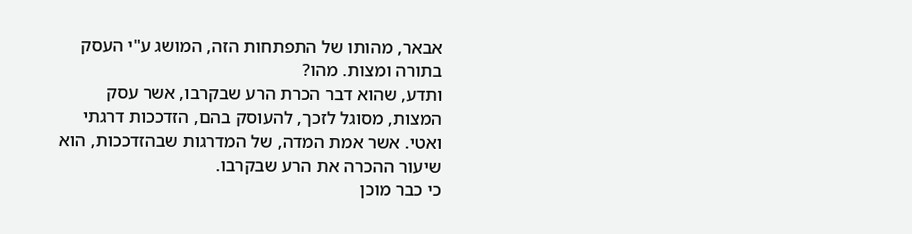אבאר, מהותו של התפתחות הזה, המושג ע"י העסק בתורה ומצות. מהו?
ותדע, שהוא דבר הכרת הרע שבקרבו, אשר עסק המצות, מסוגל לזכך, להעוסק בהם, הזדככות דרגתי ואטי. אשר אמת המדה, של המדרגות שבהזדככות, הוא שיעור ההכרה את הרע שבקרבו.
כי כבר מוכן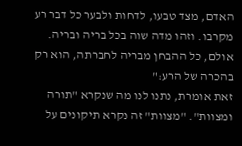האדם, מצד טבעו, לדחות ולבער כל דבר רע מקרבו. וזהו מדה שוה בכל בריה ובריה. אולם, כל ההבחן מבריה לחברתה, הוא רק בהכרה של הרע:"
זאת אומרת, נתנו לנו מה שנקרא "תורה ומצוות". "מצוות" זה נקרא תיקונים על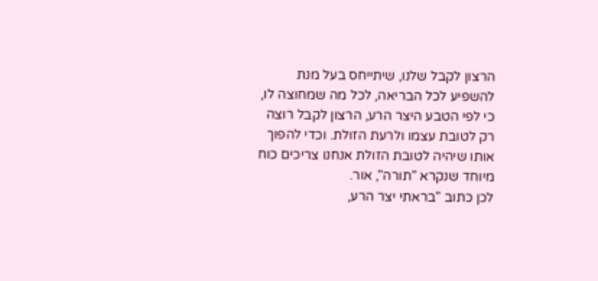הרצון לקבל שלנו, שיתייחס בעל מנת להשפיע לכל הבריאה, לכל מה שמחוצה לו, כי לפי הטבע היצר הרע, הרצון לקבל רוצה רק לטובת עצמו ולרעת הזולת. וכדי להפוך אותו שיהיה לטובת הזולת אנחנו צריכים כוח מיוחד שנקרא "תורה", אור.
לכן כתוב "בראתי יצר הרע,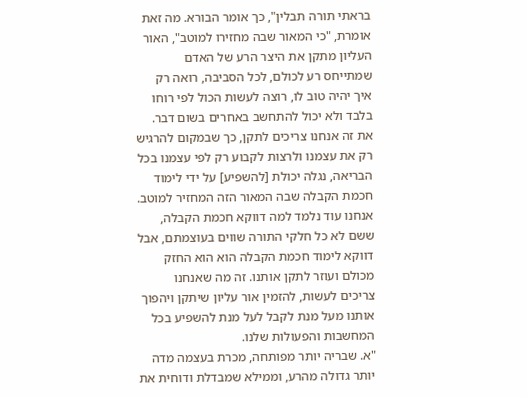בראתי תורה תבלין", כך אומר הבורא. מה זאת אומרת, "כי המאור שבה מחזירו למוטב", האור העליון מתקן את היצר הרע של האדם שמתייחס רע לכולם, לכל הסביבה, רואה רק איך יהיה טוב לו, רוצה לעשות הכול לפי רוחו בלבד ולא יכול להתחשב באחרים בשום דבר. את זה אנחנו צריכים לתקן, כך שבמקום להרגיש רק את עצמנו ולרצות לקבוע רק לפי עצמנו בכל הבריאה, נגלה יכולת [להשפיע] על ידי לימוד חכמת הקבלה שבה המאור הזה המחזיר למוטב. אנחנו עוד נלמד למה דווקא חכמת הקבלה, ששם לא כל חלקי התורה שווים בעוצמתם, אבל דווקא לימוד חכמת הקבלה הוא הוא החזק מכולם ועוזר לתקן אותנו. זה מה שאנחנו צריכים לעשות, להזמין אור עליון שיתקן ויהפוך אותנו מעל מנת לקבל לעל מנת להשפיע בכל המחשבות והפעולות שלנו.
"א. שבריה יותר מפותחה, מכרת בעצמה מדה יותר גדולה מהרע, וממילא שמבדלת ודוחית את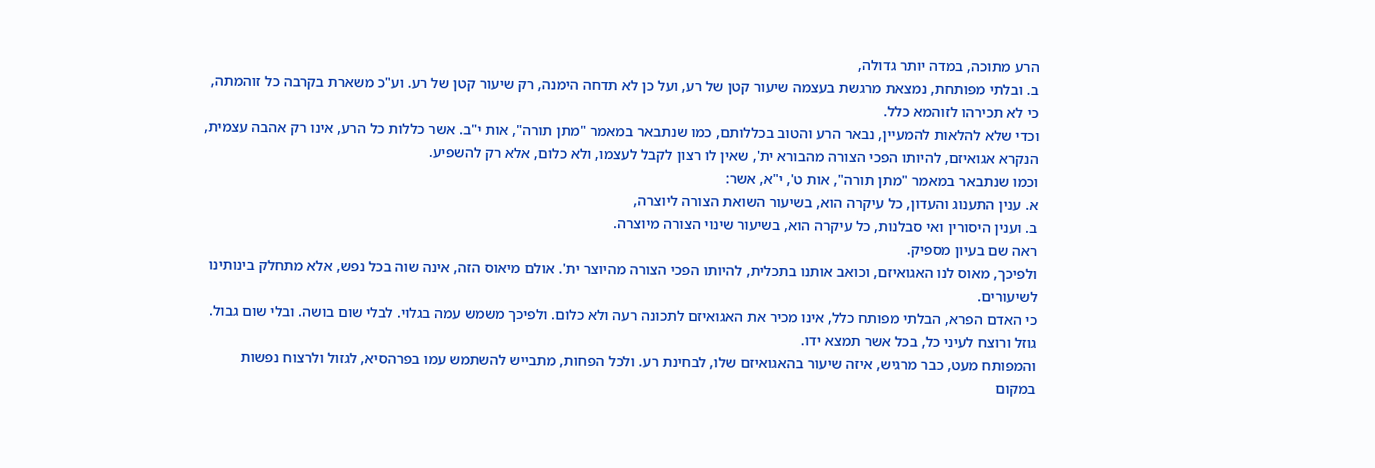הרע מתוכה, במדה יותר גדולה,
ב. ובלתי מפותחת, נמצאת מרגשת בעצמה שיעור קטן של רע, ועל כן לא תדחה הימנה, רק שיעור קטן של רע. וע"כ משארת בקרבה כל זוהמתה, כי לא תכירהו לזוהמא כלל.
וכדי שלא להלאות להמעיין, נבאר הרע והטוב בכללותם, כמו שנתבאר במאמר "מתן תורה", אות י"ב. אשר כללות כל הרע, אינו רק אהבה עצמית, הנקרא אגואיזם, להיותו הפכי הצורה מהבורא ית', שאין לו רצון לקבל לעצמו, ולא כלום, אלא רק להשפיע.
וכמו שנתבאר במאמר "מתן תורה", אות ט', י"א, אשר:
א. ענין התענוג והעדון, כל עיקרה הוא, בשיעור השואת הצורה ליוצרה,
ב. וענין היסורין ואי סבלנות, כל עיקרה הוא, בשיעור שינוי הצורה מיוצרה.
ראה שם בעיון מספיק.
ולפיכך, מאוס לנו האגואיזם, וכואב אותנו בתכלית, להיותו הפכי הצורה מהיוצר ית'. אולם מיאוס הזה, אינה שוה בכל נפש, אלא מתחלק בינותינו לשיעורים.
כי האדם הפרא, הבלתי מפותח כלל, אינו מכיר את האגואיזם לתכונה רעה ולא כלום. ולפיכך משמש עמה בגלוי. לבלי שום בושה. ובלי שום גבול. גוזל ורוצח לעיני כל, בכל אשר תמצא ידו.
והמפותח מעט, כבר מרגיש, איזה שיעור בהאגואיזם שלו, לבחינת רע. ולכל הפחות, מתבייש להשתמש עמו בפרהסיא, לגזול ולרצוח נפשות במקום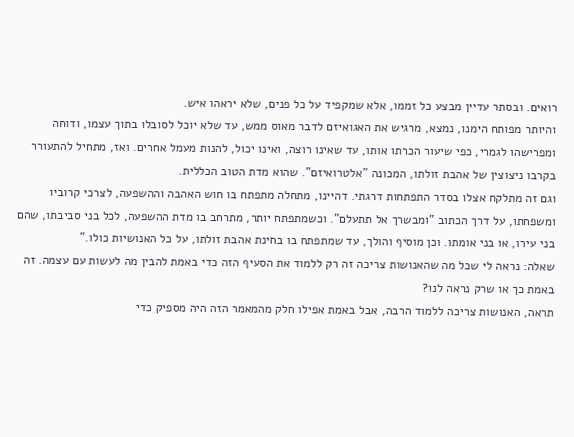רואים. ובסתר עדיין מבצע כל זממו, אלא שמקפיד על כל פנים, שלא יראהו איש.
והיותר מפותח הימנו, נמצא, מרגיש את האגואיזם לדבר מאוס ממש, עד שלא יוכל לסובלו בתוך עצמו, ודוחה ומפרישהו לגמרי, כפי שיעור הכרתו אותו, עד שאינו רוצה, ואינו יכול, להנות מעמל אחרים. ואז, מתחיל להתעורר בקרבו ניצוצין של אהבת זולתו, המכונה "אלטרואיזם". שהוא מדת הטוב הכללית.
וגם זה מתלקח אצלו בסדר התפתחות דרגתי. דהיינו, מתחלה מתפתח בו חוש האהבה וההשפעה, לצרכי קרוביו ומשפחתו, על דרך הכתוב "ומבשרך אל תתעלם". וכשמתפתח יותר, מתרחב בו מדת ההשפעה, לכל בני סביבתו, שהם בני עירו, או בני אומתו. וכן מוסיף והולך, עד שמתפתח בו בחינת אהבת זולתו, על כל האנושיות כולו."
שאלה: נראה לי שכל מה שהאנושות צריכה זה רק ללמוד את הסעיף הזה כדי באמת להבין מה לעשות עם עצמה. זה באמת כך או שרק נראה לנו?
תראה, האנושות צריכה ללמוד הרבה, אבל באמת אפילו חלק מהמאמר הזה היה מספיק כדי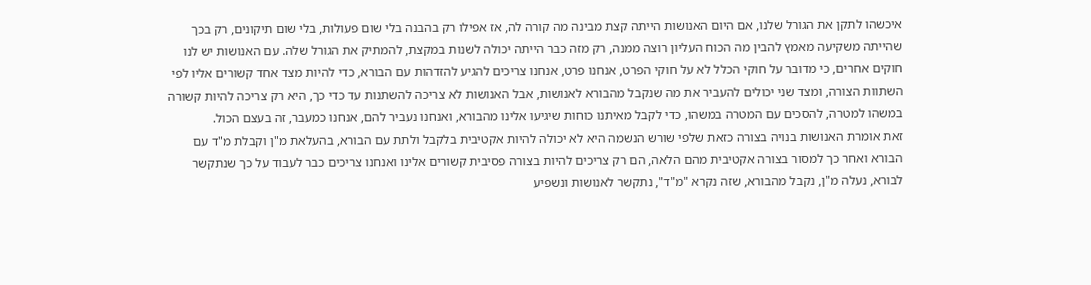איכשהו לתקן את הגורל שלנו, אם היום האנושות הייתה קצת מבינה מה קורה לה, אז אפילו רק בהבנה בלי שום פעולות, בלי שום תיקונים, רק בכך שהייתה משקיעה מאמץ להבין מה הכוח העליון רוצה ממנה, רק מזה כבר הייתה יכולה לשנות במקצת, להמתיק את הגורל שלה. עם האנושות יש לנו חוקים אחרים, כי מדובר על חוקי הכלל לא על חוקי הפרט, אנחנו פרט, אנחנו צריכים להגיע להזדהות עם הבורא, כדי להיות מצד אחד קשורים אליו לפי השתוות הצורה, ומצד שני יכולים להעביר את מה שנקבל מהבורא לאנושות, אבל האנושות לא צריכה להשתנות עד כדי כך, היא רק צריכה להיות קשורה במשהו למטרה, להסכים עם המטרה במשהו, כדי לקבל מאיתנו כוחות שיגיעו אלינו מהבורא, ואנחנו נעביר להם, אנחנו כמעבר, זה בעצם הכול.
זאת אומרת האנושות בנויה בצורה כזאת שלפי שורש הנשמה היא לא יכולה להיות אקטיבית בלקבל ולתת עם הבורא, בהעלאת מ"ן וקבלת מ"ד עם הבורא ואחר כך למסור בצורה אקטיבית מהם הלאה, הם רק צריכים להיות בצורה פסיבית קשורים אלינו ואנחנו צריכים כבר לעבוד על כך שנתקשר לבורא, נעלה מ"ן, נקבל מהבורא, שזה נקרא "מ"ד", נתקשר לאנושות ונשפיע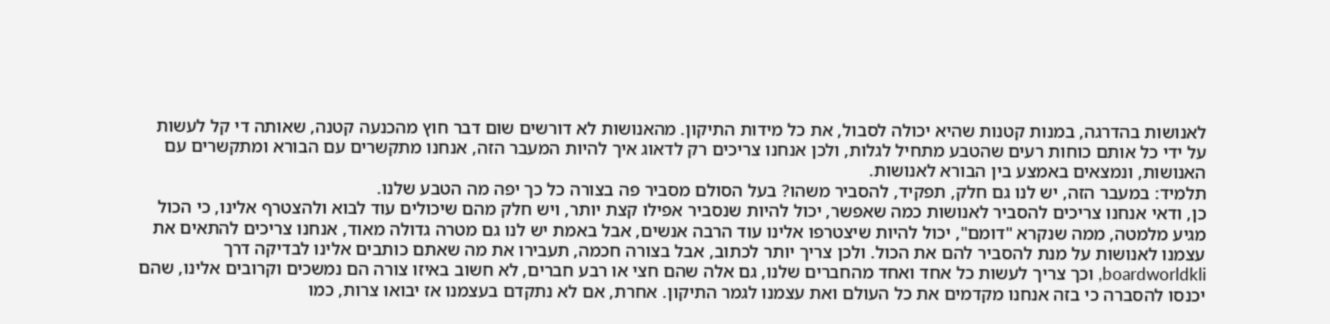לאנושות בהדרגה, במנות קטנות שהיא יכולה לסבול, את כל מידות התיקון. מהאנושות לא דורשים שום דבר חוץ מהכנעה קטנה, שאותה די קל לעשות על ידי כל אותם כוחות רעים שהטבע מתחיל לגלות, ולכן אנחנו צריכים רק לדאוג איך להיות המעבר הזה, אנחנו מתקשרים עם הבורא ומתקשרים עם האנושות, ונמצאים באמצע בין הבורא לאנושות.
תלמיד: במעבר הזה, יש לנו גם חלק, תפקיד, להסביר משהו? בעל הסולם מסביר פה בצורה כל כך יפה מה הטבע שלנו.
כן, ודאי אנחנו צריכים להסביר לאנושות כמה שאפשר, יכול להיות שנסביר אפילו קצת יותר, ויש חלק מהם שיכולים עוד לבוא ולהצטרף אלינו, כי הכול מגיע מלמטה, ממה שנקרא "דומם", יכול להיות שיצטרפו אלינו עוד הרבה אנשים, אבל באמת יש לנו גם מטרה גדולה מאוד, אנחנו צריכים להתאים את עצמנו לאנושות על מנת להסביר להם את הכול. ולכן צריך יותר לכתוב, אבל בצורה חכמה, תעבירו את מה שאתם כותבים אלינו לבדיקה דרך boardworldkli, וכך צריך לעשות כל אחד ואחד מהחברים שלנו, גם אלה שהם חצי או רבע חברים, לא חשוב באיזו צורה הם נמשכים וקרובים אלינו, שהם יכנסו להסברה כי בזה אנחנו מקדמים את כל העולם ואת עצמנו לגמר התיקון. אחרת, אם לא נתקדם בעצמנו אז יבואו צרות, כמו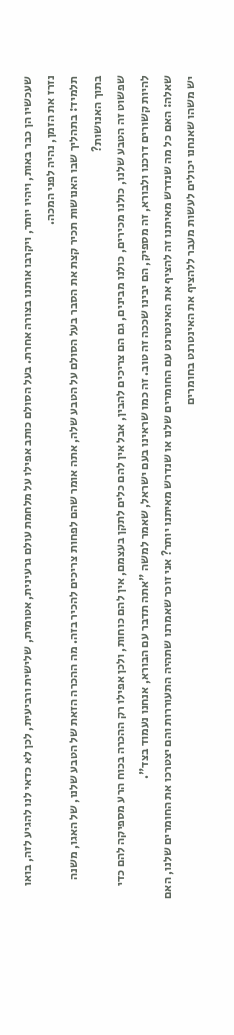שעכשיו הן כבר באות, ויהיו יותר, ויקרבו אותנו בצורה אחרת. בעל הסולם כותב אפילו על מלחמת עולם גרעינית, אטומית, שלישית ורביעית, לכן לא כדאי לנו להגיע לזה, בואו נזרז את הזמן, נהיה לפני המכה.
תלמיד: בתהליך שבו האנושות תכיר קצת את הסבר בעל הסולם על הטבע שלה, אתה אומר שהם לפחות צריכים להכיר בזה. מה ההכרה הזאת של הטבע שלנו, של האגו, משנה בתוך האנושות?
שפשוט זה הטבע שלנו, כולנו מכירים, כולנו מבינים, גם הם צריכים להבין, אבל אין להם כלים לתקן בעצמם, אין להם כוחות, ולכן אפילו רק ההכרה בכוח הרע מספיקה להם כדי להיות קשורים דרכנו ולבורא, זה מספיק, הם יבינו שככה זה טוב. זה כמו שראינו בעם ישראל, שאמר למשה "אתה תדבר עם הבורא, אנחנו נעמוד בצד".
שאלה: האם כל מה שנדרש מאיתנו זה להציף את האינטרנט עם החומרים שלנו או שנדרש מאיתנו יותר? אני זוכר שאמרנו שתהיה התעוררות והם יצטרכו את החומרים שלנו, האם יש משהו שאנחנו יכולים לעשות מעבר ללהציף את האינטרנט בחומרים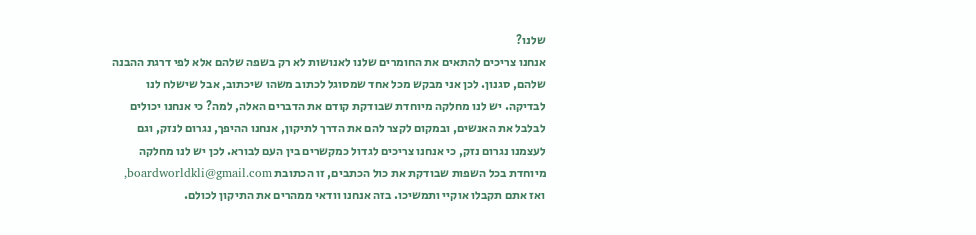שלנו?
אנחנו צריכים להתאים את החומרים שלנו לאנושות לא רק בשפה שלהם אלא לפי דרגת ההבנה שלהם, סגנון. לכן אני מבקש מכל אחד שמסוגל לכתוב משהו שיכתוב, אבל שישלח לנו לבדיקה. יש לנו מחלקה מיוחדת שבודקת קודם את הדברים האלה, למה? כי אנחנו יכולים לבלבל את האנשים, ובמקום לקצר להם את הדרך לתיקון, אנחנו ההיפך, נגרום לנזק, וגם לעצמנו נגרום נזק, כי אנחנו צריכים לגדול כמקשרים בין העם לבורא. לכן יש לנו מחלקה מיוחדת בכל השפות שבודקת את כול הכתבים, זו הכתובת boardworldkli@gmail.com, ואז אתם תקבלו אוקיי ותמשיכו. בזה אנחנו וודאי ממהרים את התיקון לכולם.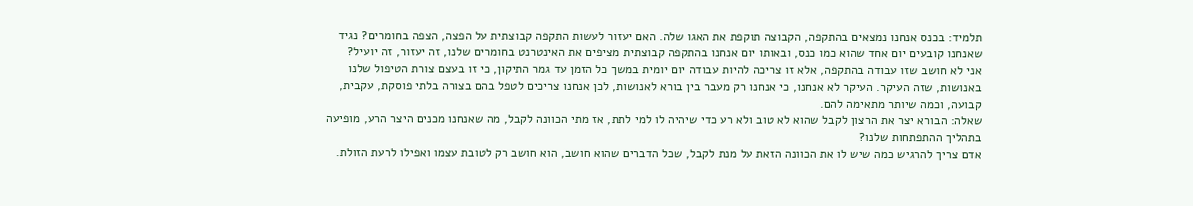תלמיד: בכנס אנחנו נמצאים בהתקפה, הקבוצה תוקפת את האגו שלה. האם יעזור לעשות התקפה קבוצתית על הפצה, הצפה בחומרים? נגיד שאנחנו קובעים יום אחד שהוא כמו כנס, ובאותו יום אנחנו בהתקפה קבוצתית מציפים את האינטרנט בחומרים שלנו, זה יעזור, זה יועיל?
אני לא חושב שזו עבודה בהתקפה, אלא זו צריכה להיות עבודה יום יומית במשך כל הזמן עד גמר התיקון, כי זו בעצם צורת הטיפול שלנו באנושות, שזה העיקר. העיקר לא אנחנו, כי אנחנו רק מעבר בין בורא לאנושות, לכן אנחנו צריכים לטפל בהם בצורה בלתי פוסקת, עקבית, קבועה, וכמה שיותר מתאימה להם.
שאלה: הבורא יצר את הרצון לקבל שהוא לא טוב ולא רע כדי שיהיה לו למי לתת, אז מתי הכוונה לקבל, מה שאנחנו מכנים היצר הרע, מופיעה בתהליך ההתפתחות שלנו?
אדם צריך להרגיש כמה שיש לו את הכוונה הזאת על מנת לקבל, שכל הדברים שהוא חושב, הוא חושב רק לטובת עצמו ואפילו לרעת הזולת.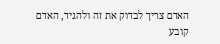האדם צריך לבדוק את זה ולהגיד, האדם קובע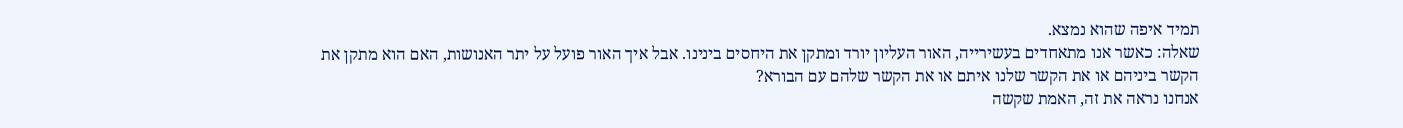תמיד איפה שהוא נמצא.
שאלה: כאשר אנו מתאחדים בעשירייה, האור העליון יורד ומתקן את היחסים בינינו. אבל איך האור פועל על יתר האנושות, האם הוא מתקן את הקשר ביניהם או את הקשר שלנו איתם או את הקשר שלהם עם הבורא?
אנחנו נראה את זה, האמת שקשה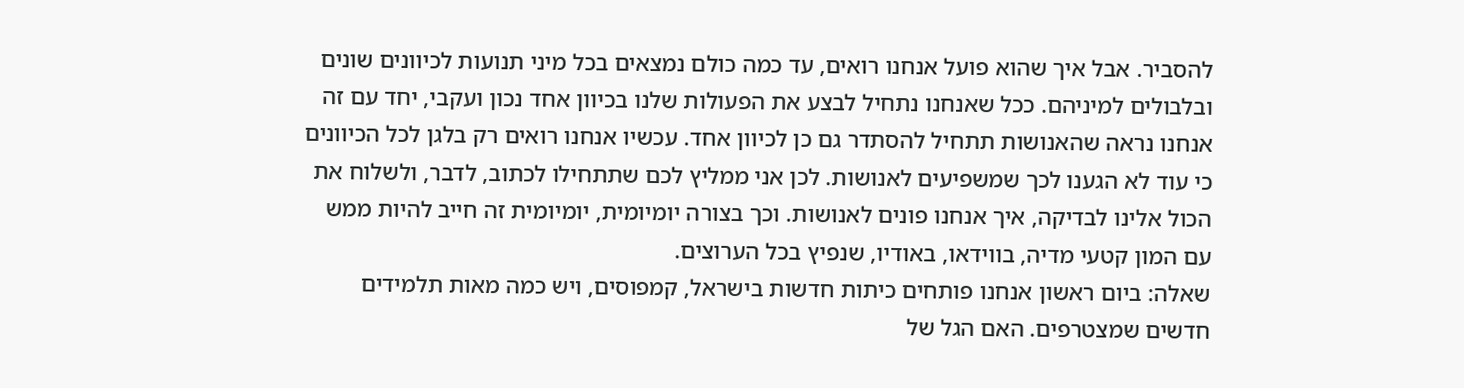להסביר. אבל איך שהוא פועל אנחנו רואים, עד כמה כולם נמצאים בכל מיני תנועות לכיוונים שונים ובלבולים למיניהם. ככל שאנחנו נתחיל לבצע את הפעולות שלנו בכיוון אחד נכון ועקבי, יחד עם זה אנחנו נראה שהאנושות תתחיל להסתדר גם כן לכיוון אחד. עכשיו אנחנו רואים רק בלגן לכל הכיוונים כי עוד לא הגענו לכך שמשפיעים לאנושות. לכן אני ממליץ לכם שתתחילו לכתוב, לדבר, ולשלוח את הכול אלינו לבדיקה, איך אנחנו פונים לאנושות. וכך בצורה יומיומית, יומיומית זה חייב להיות ממש עם המון קטעי מדיה, בווידאו, באודיו, שנפיץ בכל הערוצים.
שאלה: ביום ראשון אנחנו פותחים כיתות חדשות בישראל, קמפוסים, ויש כמה מאות תלמידים חדשים שמצטרפים. האם הגל של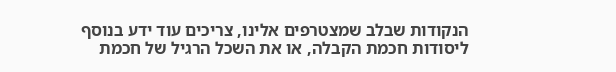הנקודות שבלב שמצטרפים אלינו, צריכים עוד ידע בנוסף ליסודות חכמת הקבלה, או את השכל הרגיל של חכמת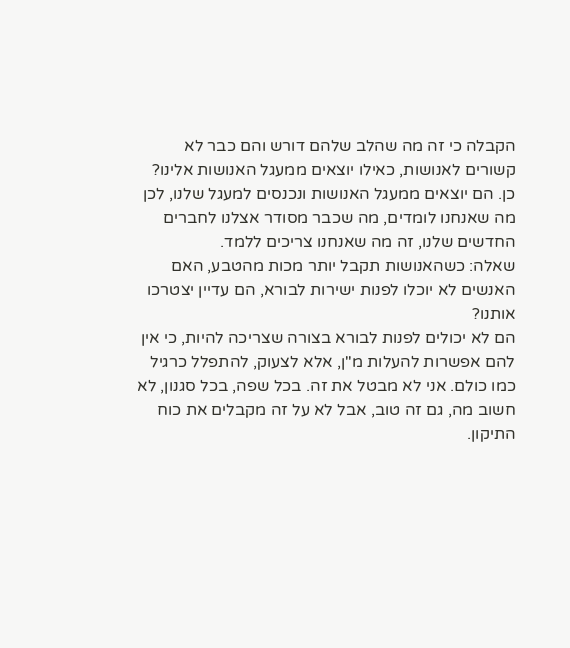הקבלה כי זה מה שהלב שלהם דורש והם כבר לא קשורים לאנושות, כאילו יוצאים ממעגל האנושות אלינו?
כן. הם יוצאים ממעגל האנושות ונכנסים למעגל שלנו, לכן מה שאנחנו לומדים, מה שכבר מסודר אצלנו לחברים החדשים שלנו, זה מה שאנחנו צריכים ללמד.
שאלה: כשהאנושות תקבל יותר מכות מהטבע, האם האנשים לא יוכלו לפנות ישירות לבורא, הם עדיין יצטרכו אותנו?
הם לא יכולים לפנות לבורא בצורה שצריכה להיות, כי אין להם אפשרות להעלות מ"ן, אלא לצעוק, להתפלל כרגיל כמו כולם. אני לא מבטל את זה. בכל שפה, בכל סגנון, לא חשוב מה, גם זה טוב, אבל לא על זה מקבלים את כוח התיקון.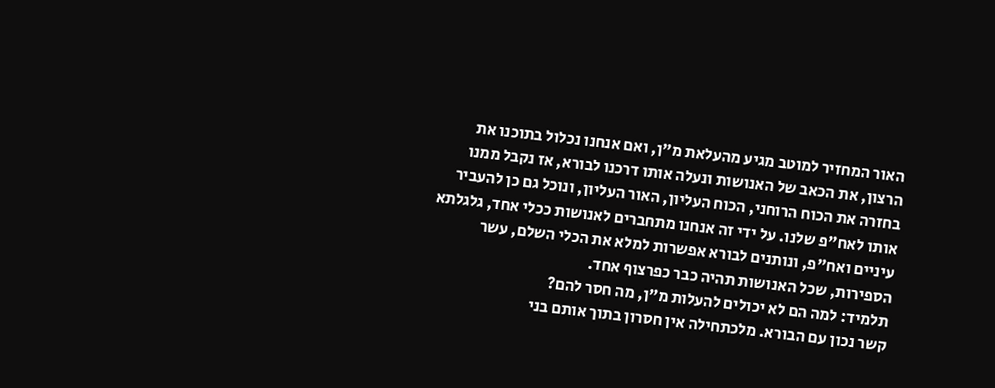האור המחזיר למוטב מגיע מהעלאת מ"ן, ואם אנחנו נכלול בתוכנו את הרצון, את הכאב של האנושות ונעלה אותו דרכנו לבורא, אז נקבל ממנו בחזרה את הכוח הרוחני, הכוח העליון, האור העליון, ונוכל גם כן להעביר אותו לאח"פ שלנו. על ידי זה אנחנו מתחברים לאנושות ככלי אחד, גלגלתא עיניים ואח"פ, ונותנים לבורא אפשרות למלא את הכלי השלם, עשר הספירות, שכל האנושות תהיה כבר כפרצוף אחד.
תלמיד: למה הם לא יכולים להעלות מ"ן, מה חסר להם?
קשר נכון עם הבורא. מלכתחילה אין חסרון בתוך אותם בני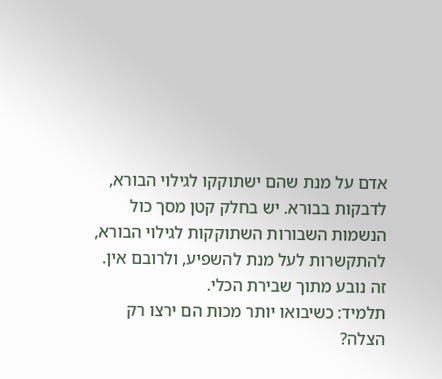אדם על מנת שהם ישתוקקו לגילוי הבורא, לדבקות בבורא. יש בחלק קטן מסך כול הנשמות השבורות השתוקקות לגילוי הבורא, להתקשרות לעל מנת להשפיע, ולרובם אין. זה נובע מתוך שבירת הכלי.
תלמיד: כשיבואו יותר מכות הם ירצו רק הצלה?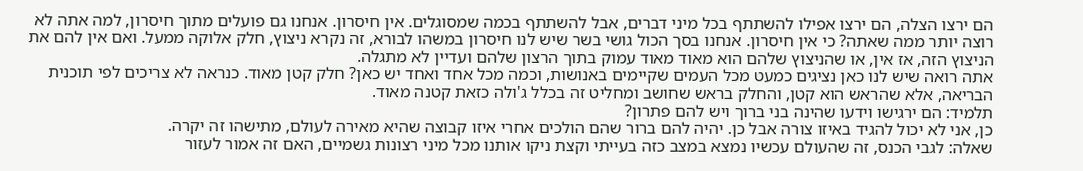הם ירצו הצלה, הם ירצו אפילו להשתתף בכל מיני דברים, אבל להשתתף בכמה שמסוגלים. אין חיסרון. אנחנו גם פועלים מתוך חיסרון, למה אתה לא רוצה יותר ממה שאתה? כי אין חיסרון. אנחנו בסך הכול גושי בשר שיש לנו חיסרון במשהו לבורא, זה נקרא ניצוץ, חלק אלוקה ממעל. ואם אין להם את הניצוץ הזה, אז אין, או שהניצוץ שלהם הוא מאוד מאוד עמוק בתוך הרצון שלהם ועדיין לא מתגלה.
אתה רואה שיש לנו כאן נציגים כמעט מכל העמים שקיימים באנושות, וכמה מכל אחד ואחד יש כאן? חלק קטן מאוד. כנראה לא צריכים לפי תוכנית הבריאה, אלא שהראש הוא קטן, והחלק בראש שחושב ומחליט זה בכלל ג'ולה כזאת קטנה מאוד.
תלמיד: הם ירגישו וידעו שהינה בני ברוך ויש להם פתרון?
כן, אני לא יכול להגיד באיזו צורה אבל כן. יהיה להם ברור שהם הולכים אחרי איזו קבוצה שהיא מאירה לעולם, מתישהו זה יקרה.
שאלה: לגבי הכנס, זה שהעולם עכשיו נמצא במצב כזה בעייתי וקצת ניקו אותנו מכל מיני רצונות גשמיים, האם זה אמור לעזור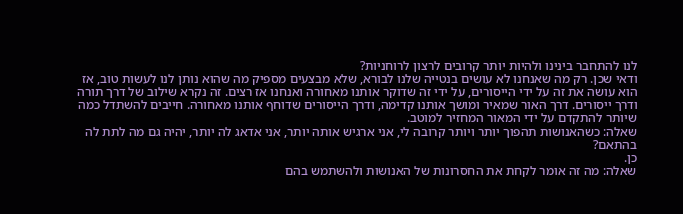לנו להתחבר בינינו ולהיות יותר קרובים לרצון לרוחניות?
ודאי שכן. רק מה שאנחנו לא עושים בנטייה שלנו לבורא, שלא מבצעים מספיק מה שהוא נותן לנו לעשות טוב, אז הוא עושה את זה על ידי הייסורים, על ידי זה שדוקר אותנו מאחורה ואנחנו אז רצים. זה נקרא שילוב של דרך תורה ודרך ייסורים. דרך האור שמאיר ומושך אותנו קדימה, ודרך הייסורים שדוחף אותנו מאחורה. חייבים להשתדל כמה שיותר להתקדם על ידי המאור המחזיר למוטב.
שאלה: כשהאנושות תהפוך יותר ויותר קרובה לי, אני ארגיש אותה יותר, אני אדאג לה יותר, יהיה גם מה לתת לה בהתאם?
כן.
שאלה: מה זה אומר לקחת את החסרונות של האנושות ולהשתמש בהם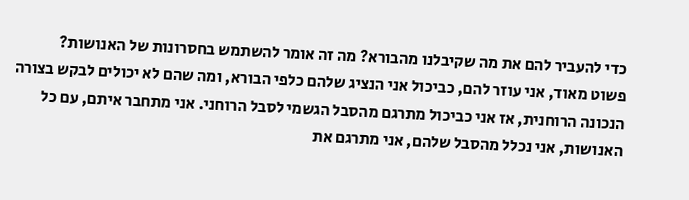כדי להעביר להם את מה שקיבלנו מהבורא? מה זה אומר להשתמש בחסרונות של האנושות?
פשוט מאוד, אני עוזר להם, כביכול אני הנציג שלהם כלפי הבורא, ומה שהם לא יכולים לבקש בצורה הנכונה הרוחנית, אז אני כביכול מתרגם מהסבל הגשמי לסבל הרוחני. אני מתחבר איתם, עם כל האנושות, אני נכלל מהסבל שלהם, אני מתרגם את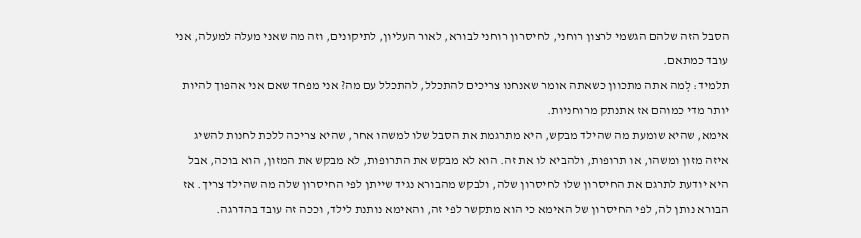הסבל הזה שלהם הגשמי לרצון רוחני, לחיסרון רוחני לבורא, לאור העליון, לתיקונים, וזה מה שאני מעלה למעלה, אני עובד כמתאם.
תלמיד: לְמה אתה מתכוון כשאתה אומר שאנחנו צריכים להתכלל, להתכלל עם מה? אני מפחד שאם אני אהפוך להיות יותר מדי כמוהם אז אתנתק מרוחניות.
אימא, שהיא שומעת מה שהילד מבקש, היא מתרגמת את הסבל שלו למשהו אחר, שהיא צריכה ללכת לחנות להשיג איזה מזון ומשהו, או תרופות, ולהביא לו את זה. הוא לא מבקש את התרופות, לא מבקש את המזון, הוא בוכה, אבל היא יודעת לתרגם את החיסרון שלו לחיסרון שלה, ולבקש מהבורא נגיד שייתן לפי החיסרון שלה מה שהילד צריך. אז הבורא נותן לה, לפי החיסרון של האימא כי הוא מתקשר לפי זה, והאימא נותנת לילד, וככה זה עובד בהדרגה.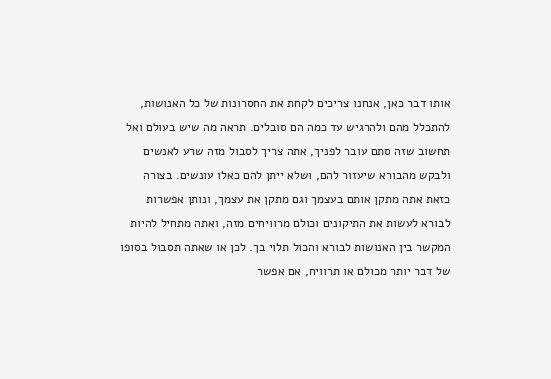אותו דבר כאן, אנחנו צריכים לקחת את החסרונות של כל האנושות, להתכלל מהם ולהרגיש עד כמה הם סובלים. תראה מה שיש בעולם ואל תחשוב שזה סתם עובר לפניך, אתה צריך לסבול מזה שרע לאנשים ולבקש מהבורא שיעזור להם, ושלא ייתן להם כאלו עונשים. בצורה כזאת אתה מתקן אותם בעצמך וגם מתקן את עצמך, ונותן אפשרות לבורא לעשות את התיקונים וכולם מרוויחים מזה, ואתה מתחיל להיות המקשר בין האנושות לבורא והכול תלוי בך. לכן או שאתה תסבול בסופו של דבר יותר מכולם או תרוויח, אם אפשר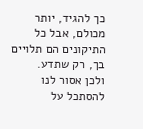כך להגיד, יותר מכולם, אבל כל התיקונים הם תלויים בך, רק שתדע.
ולכן אסור לנו להסתכל על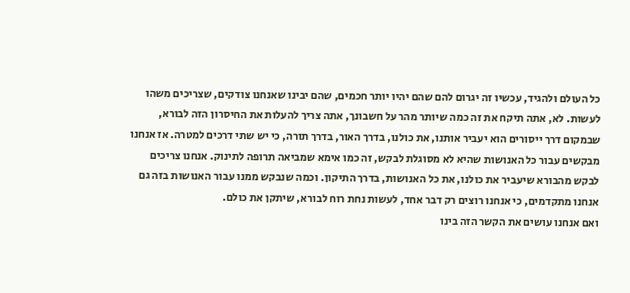כל העולם ולהגיד, עכשיו זה יגרום להם שהם יהיו יותר חכמים, שהם יבינו שאנחנו צודקים, שצריכים משהו לעשות. לא, אתה תיקח את זה כמה שיותר מהר על חשבונך, אתה צריך להעלות את החיסרון הזה לבורא, שבמקום דרך ייסורים הוא יעביר אותנו, את כולנו, בדרך האור, בדרך תורה, כי יש שתי דרכים למטרה. אז אנחנו מבקשים עבור כל האנושות שהיא לא מסוגלת לבקש, זה כמו אימא שמביאה תרופה לתינוק. אנחנו צריכים לבקש מהבורא שיעביר את כולנו, את כל האנושות, בדרך התיקון. וכמה שנבקש ממנו עבור האנושות בזה גם אנחנו מתקדמים, כי אנחנו רוצים רק דבר אחד, לעשות נחת רוח לבורא, שיתקן את כולם.
ואם אנחנו עושים את הקשר הזה בינו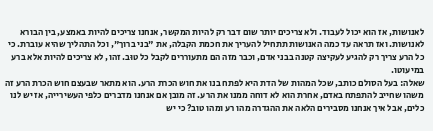לאנושות, אז הוא יכול לעבוד. ולא צריכים יותר שום דבר רק להיות המקשר, אנחנו צריכים להיות באמצע, בין הבורא לאנושות. ואז תראה עד כמה האנושות תתחיל להעריך את חכמת הקבלה, את "בני ברוך", וכל התהליך שהיא עוברת. כי כל הרע צריך רק להגיע לעקיצה קטנה בבני אדם, וכבר מזה הם מתעוררים לקבל כל טוּב. זהו, לא צריכים להיות אלא ברע במיעוטו.
שאלה: בעל הסולם כותב, שכל המהות של הדת היא לפתח בנו את חוש הכרת הרע. הוא מתאר שבעצם חוש הכרת הרע זה משהו שחייב להתפתח באדם, אחרת הוא לא דוחה ממנו את הרע. זה מובן אם אנחנו מדברים כלפי העשירייה, אז יש לנו כלים, אבל איך אנחנו מסבירים הלאה את ההגדרה מהו רע ומהו טוב? כי יש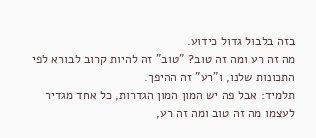בזה בלבול גדול כידוע.
מה זה רע ומה זה טוב? "טוב" זה להיות קרוב לבורא לפי התכונות שלנו, ו"רע" זה ההיפך.
תלמיד: אבל פה יש המון המון הגדרות, כל אחד מגדיר לעצמו מה זה טוב ומה זה רע,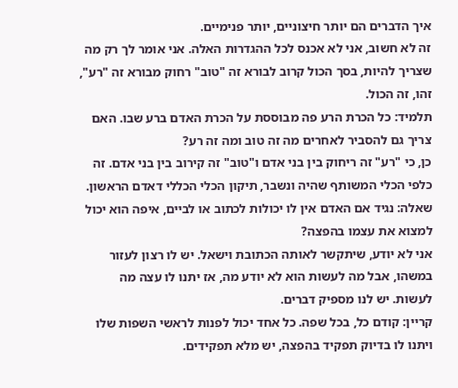איך הדברים הם יותר חיצוניים, יותר פנימיים.
זה לא חשוב, אני לא אכנס לכל ההגדרות האלה. אני אומר לך רק מה שצריך להיות, בסך הכול קרוב לבורא זה "טוב" רחוק מבורא זה "רע", זהו, זה הכול.
תלמיד: כל הכרת הרע פה מבוססת על הכרת האדם ברע שבו. האם צריך גם להסביר לאחרים מה זה טוב ומה זה רע?
כן, כי "רע" זה ריחוק בין בני אדם ו"טוב" זה קירוב בין בני אדם. זה כלפי הכלי המשותף שהיה ונשבר, תיקון הכלי הכללי דאדם הראשון.
שאלה: נגיד אם האדם אין לו יכולות לכתוב או לביים, איפה הוא יכול למצוא את עצמו בהפצה?
אני לא יודע, שיתקשר לאותה הכתובת וישאל. יש לו רצון לעזור במשהו, אבל מה לעשות הוא לא יודע מה, אז יתנו לו עצה מה לעשות. יש לנו מספיק דברים.
קריין: קודם כל, בכל שפה. כל אחד יכול לפנות לראשי השפות שלו ויתנו לו בדיוק תפקיד בהפצה, יש מלא תפקידים.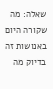שאלה: מה שקורה היום באנושות זה בדיוק מה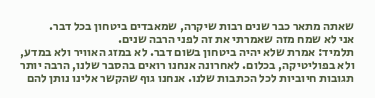שאתה מתאר כבר שנים רבות שיקרה, שמאבדים ביטחון בכל דבר.
אני לא שמח מזה שאמרתי את זה לפני הרבה שנים.
תלמיד: אמרת שלא יהיה ביטחון בשום דבר. לא במזג האוויר ולא במדע, ולא בפוליטיקה, בכלום. לאחרונה אנחנו רואים בהסבר שלנו, הרבה יותר תגובות חיוביות לכל הכתבות שלנו. אנחנו גוף שהקשר אלינו נותן להם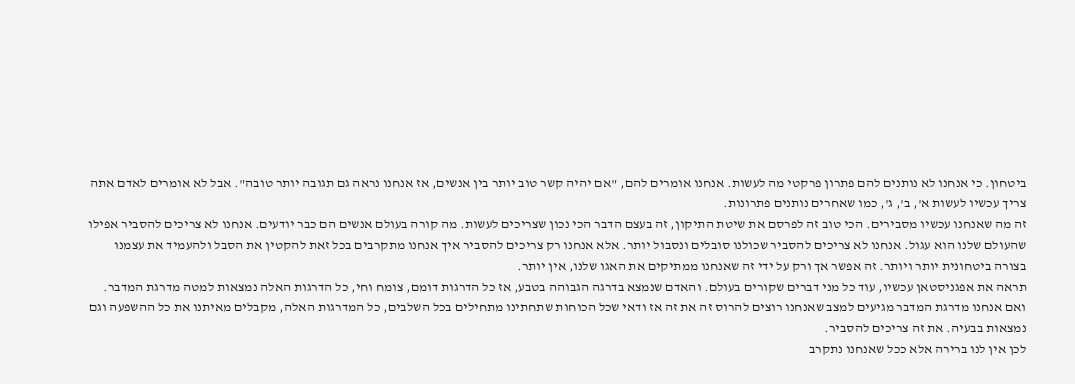ביטחון. כי אנחנו לא נותנים להם פתרון פרקטי מה לעשות. אנחנו אומרים להם, "אם יהיה קשר טוב יותר בין אנשים, אז אנחנו נראה גם תגובה יותר טובה". אבל לא אומרים לאדם אתה צריך עכשיו לעשות א', ב', ג', כמו שאחרים נותנים פתרונות.
זה מה שאנחנו עכשיו מסבירים. הכי טוב זה לפרסם את שיטת התיקון, זה בעצם הדבר הכי נכון שצריכים לעשות. מה קורה בעולם אנשים הם כבר יודעים. אנחנו לא צריכים להסביר אפילו שהעולם שלנו הוא עגול. אנחנו לא צריכים להסביר שכולנו סובלים ונסבול יותר. אלא אנחנו רק צריכים להסביר איך אנחנו מתקרבים בכל זאת להקטין את הסבל ולהעמיד את עצמנו בצורה ביטחונית יותר ויותר. זה אפשר אך ורק על ידי זה שאנחנו ממתיקים את האגו שלנו, אין יותר.
תראה את אפגניסטאן עכשיו, עוד כל מני דברים שקורים בעולם. והאדם שנמצא בדרגה הגבוהה בטבע, אז כל הדרגות דומם, צומח וחי, כל הדרגות האלה נמצאות למטה מדרגת המדבר. ואם אנחנו מדרגת המדבר מגיעים למצב שאנחנו רוצים להרוס זה את זה אז ודאי שכל הכוחות שתחתינו מתחילים בכל השלבים, כל המדרגות האלה, מקבלים מאיתנו את כל ההשפעה וגם נמצאות בבעיה. את זה צריכים להסביר.
לכן אין לנו ברירה אלא ככל שאנחנו נתקרב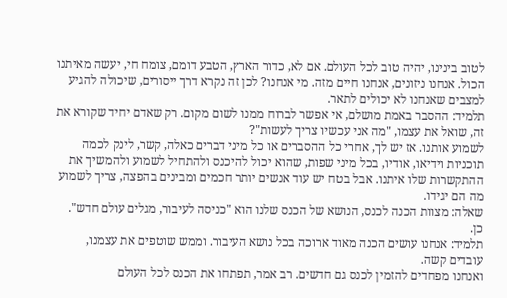לטוב בינינו, יהיה טוב לכל העולם. אם לא, כדור הארץ, הטבע דומם, צומח חי, יעשה מאיתנו הכול. אנחנו ניזונים, אנחנו חיים מזה. מי אנחנו? לכן זה נקרא דרך ייסורים, שיכולה להגיע למצבים שאנחנו לא יכולים לתאר.
תלמיד: ההסבר באמת מושלם, אי אפשר לברוח ממנו לשום מקום. רק שאדם יחיד שקורא את זה, שואל את עצמו, "מה אני עכשיו צריך לעשות"?
לשמוע אותנו. אז יש לך, אחרי כל ההסברים או כל מיני דברים כאלה, קשר, לינק לכמה תוכניות וידיאו, אודיו, בכל מיני שפות, שהוא יכול להיכנס ולהתחיל לשמוע ולהמשיך את ההתקשרות שלו איתנו. אבל בטח יש עוד אנשים יותר חכמים ומבינים בהפצה, צריך לשמוע מה הם יגידו.
שאלה: מצוות הכנה לכנס, הנושא של הכנס שלנו הוא "כניסה לעיבור, מגלים עולם חדש".
כן.
תלמיד: אנחנו עושים הכנה מאוד ארוכה בכל נושא העיבור. וממש שוטפים את עצמנו, עובדים קשה.
ואנחנו מפחדים להזמין לכנס גם חדשים. רב אמר, תפתחו את הכנס לכל העולם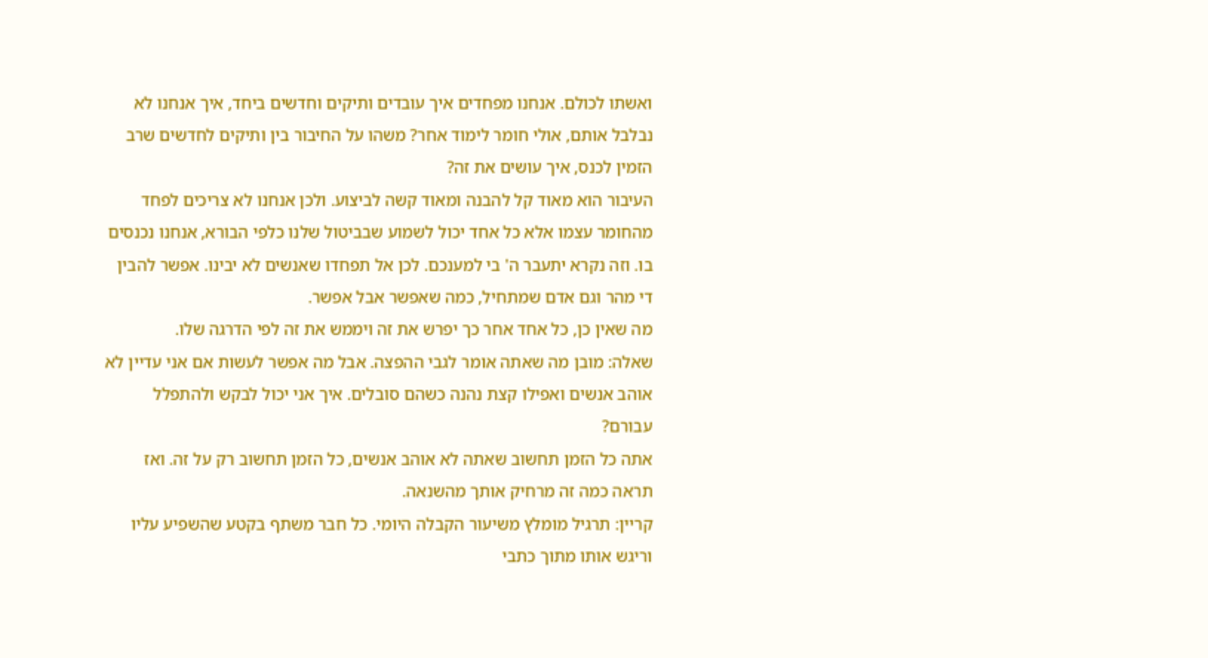ואשתו לכולם. אנחנו מפחדים איך עובדים ותיקים וחדשים ביחד, איך אנחנו לא נבלבל אותם, אולי חומר לימוד אחר? משהו על החיבור בין ותיקים לחדשים שרב הזמין לכנס, איך עושים את זה?
העיבור הוא מאוד קל להבנה ומאוד קשה לביצוע. ולכן אנחנו לא צריכים לפחד מהחומר עצמו אלא כל אחד יכול לשמוע שבביטול שלנו כלפי הבורא, אנחנו נכנסים בו. וזה נקרא יתעבר ה' בי למענכם. לכן אל תפחדו שאנשים לא יבינו. אפשר להבין די מהר וגם אדם שמתחיל, כמה שאפשר אבל אפשר.
מה שאין כן, כל אחד אחר כך יפרש את זה ויממש את זה לפי הדרגה שלו.
שאלה: מובן מה שאתה אומר לגבי ההפצה. אבל מה אפשר לעשות אם אני עדיין לא אוהב אנשים ואפילו קצת נהנה כשהם סובלים. איך אני יכול לבקש ולהתפלל עבורם?
אתה כל הזמן תחשוב שאתה לא אוהב אנשים, כל הזמן תחשוב רק על זה. ואז תראה כמה זה מרחיק אותך מהשנאה.
קריין: תרגיל מומלץ משיעור הקבלה היומי. כל חבר משתף בקטע שהשפיע עליו וריגש אותו מתוך כתבי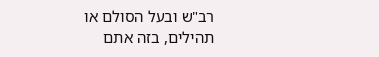רב"ש ובעל הסולם או תהילים, בזה אתם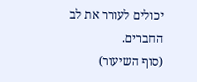יכולים לעורר את לב החברים.
(סוף השיעור)